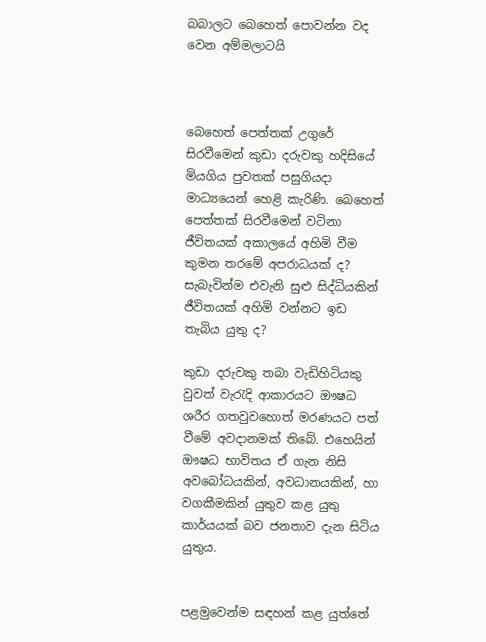බබාලට බෙහෙත් පොවන්න වද වෙන අම්මලාටයි



බෙහෙත් පෙත්තක් උගුරේ සිරවීමෙන් කුඩා දරුවකු හදිසියේ මියගිය පුවතක් පසුගියදා මාධ්‍යයෙන් හෙළි කැරිණි. බෙහෙත් පෙත්තක් සිරවීමෙන් වටිනා ජීවිතයක් අකාලයේ අහිමි වීම කුමන තරමේ අපරාධයක් ද? සැබැවින්ම එවැනි සුළු සිද්ධියකින් ජීවිතයක් අහිමි වන්නට ඉඩ තැබිය යුතු ද?

කුඩා දරුවකු තබා වැඩිහිටියකු වුවත් වැරැදි ආකාරයට ඖෂධ ශරීර ගතවුවහොත් මරණයට පත් වීමේ අවදානමක් තිබේ. එහෙයින් ඖෂධ භාවිතය ඒ ගැන නිසි අවබෝධයකින්, අවධානයකින්, හා වගකීමකින් යුතුව කළ යුතු කාර්යයක් බව ජනතාව දැන සිටිය යුතුය.


පළමුවෙන්ම සඳහන් කළ යුත්තේ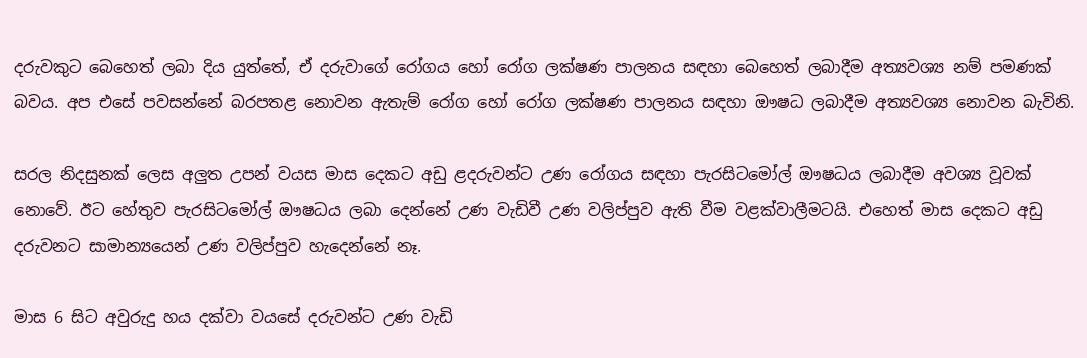දරුවකුට බෙහෙත් ලබා දිය යුත්තේ, ඒ දරුවාගේ රෝගය හෝ රෝග ලක්ෂණ පාලනය සඳහා බෙහෙත් ලබාදීම අත්‍යවශ්‍ය නම් පමණක් බවය. අප එසේ පවසන්නේ බරපතළ නොවන ඇතැම් රෝග හෝ රෝග ලක්ෂණ පාලනය සඳහා ඖෂධ ලබාදීම අත්‍යවශ්‍ය නොවන බැවිනි.

සරල නිදසුනක් ලෙස අලුත උපන් වයස මාස දෙකට අඩු ළදරුවන්ට උණ රෝගය සඳහා පැරසිටමෝල් ඖෂධය ලබාදීම අවශ්‍ය වූවක් නොවේ. ඊට හේතුව පැරසිටමෝල් ඖෂධය ලබා දෙන්නේ උණ වැඩිවී උණ වලිප්පුව ඇති වීම වළක්වාලීමටයි. එහෙත් මාස දෙකට අඩු දරුවනට සාමාන්‍යයෙන් උණ වලිප්පුව හැදෙන්නේ නෑ.

මාස 6 සිට අවුරුදු හය දක්වා වයසේ දරුවන්ට උණ වැඩි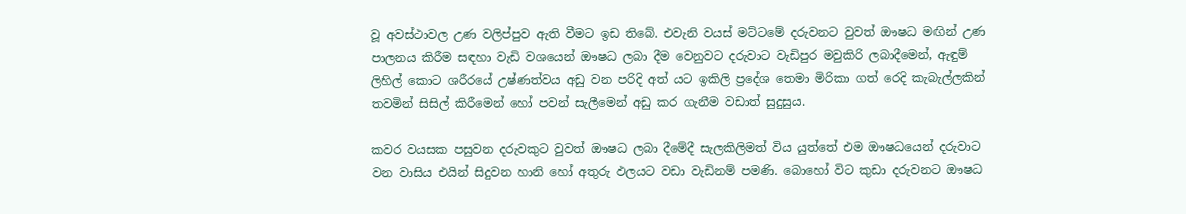වූ අවස්ථාවල උණ වලිප්පුව ඇති වීමට ඉඩ තිබේ. එවැනි වයස් මට්ටමේ දරුවනට වුවත් ඖෂධ මඟින් උණ පාලනය කිරීම සඳහා වැඩි වශයෙන් ඖෂධ ලබා දීම වෙනුවට දරුවාට වැඩිපුර මවුකිරි ලබාදීමෙන්, ඇඳුම් ලිහිල් කොට ශරීරයේ උෂ්ණත්වය අඩු වන පරිදි අත් යට ඉකිලි ප්‍රදේශ තෙමා මිරිකා ගත් රෙදි කැබැල්ලකින් තවමින් සිසිල් කිරීමෙන් හෝ පවන් සැලීමෙන් අඩු කර ගැනීම වඩාත් සුදුසුය.

කවර වයසක පසුවන දරුවකුට වුවත් ඖෂධ ලබා දීමේදී සැලකිලිමත් විය යුත්තේ එම ඖෂධයෙන් දරුවාට වන වාසිය එයින් සිදුවන හානි හෝ අතුරු ඵලයට වඩා වැඩිනම් පමණි. බොහෝ විට කුඩා දරුවනට ඖෂධ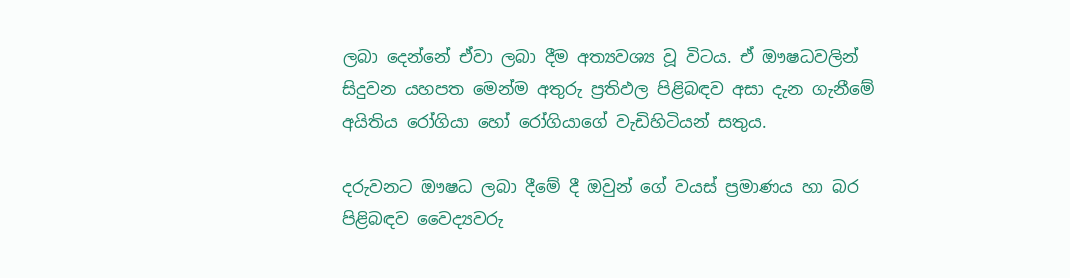ලබා දෙන්නේ ඒවා ලබා දීම අත්‍යවශ්‍ය වූ විටය. ඒ ඖෂධවලින් සිදුවන යහපත මෙන්ම අතුරු ප්‍රතිඵල පිළිබඳව අසා දැන ගැනීමේ අයිතිය රෝගියා හෝ රෝගියාගේ වැඩිහිටියන් සතුය.

දරුවනට ඖෂධ ලබා දීමේ දී ඔවුන් ගේ වයස් ප්‍රමාණය හා බර පිළිබඳව වෛද්‍යවරු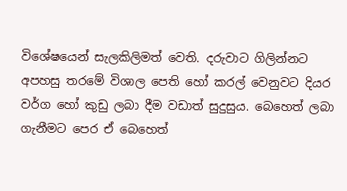විශේෂයෙන් සැලකිලිමත් වෙති. දරුවාට ගිලින්නට අපහසු තරමේ විශාල පෙති හෝ කරල් වෙනුවට දියර වර්ග හෝ කුඩු ලබා දීම වඩාත් සුදුසුය. බෙහෙත් ලබා ගැනීමට පෙර ඒ බෙහෙත්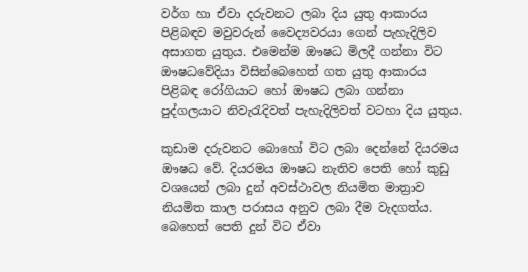වර්ග හා ඒවා දරුවනට ලබා දිය යුතු ආකාරය පිළිබඳව මවුවරුන් වෛද්‍යවරයා ගෙන් පැහැදිලිව අසාගත යුතුය. එමෙන්ම ඖෂධ මිලදී ගන්නා විට ඖෂධවේදියා විසින්බෙහෙත් ගත යුතු ආකාරය පිළිබඳ රෝගියාට හෝ ඖෂධ ලබා ගන්නා පුද්ගලයාට නිවැරැදිවත් පැහැදිලිවත් වටහා දිය යුතුය.

කුඩාම දරුවනට බොහෝ විට ලබා දෙන්නේ දියරමය ඖෂධ වේ. දියරමය ඖෂධ නැතිව පෙති හෝ කුඩු වශයෙන් ලබා දුන් අවස්ථාවල නියමිත මාත්‍රාව නියමිත කාල පරාසය අනුව ලබා දීම වැදගත්ය. බෙහෙත් පෙති දුන් විට ඒවා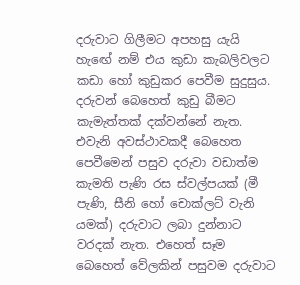දරුවාට ගිලීමට අපහසු යැයි හැඟේ නම් එය කුඩා කැබලිවලට කඩා හෝ කුඩුකර පෙවීම සුදුසුය. දරුවන් බෙහෙත් කුඩු බීමට කැමැත්තක් දක්වන්නේ නැත. එවැනි අවස්ථාවකදී බෙහෙත පෙවීමෙන් පසුව දරුවා වඩාත්ම කැමති පැණි රස ස්වල්පයක් (මී පැණි, සීනි හෝ චොක්ලට් වැනි යමක්) දරුවාට ලබා දුන්නාට වරදක් නැත. එහෙත් සෑම බෙහෙත් වේලකින් පසුවම දරුවාට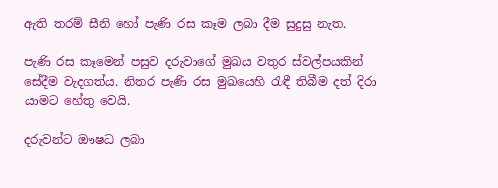ඇති තරම් සීනි හෝ පැණි රස කෑම ලබා දීම සුදුසු නැත.

පැණි රස කෑමෙන් පසුව දරුවාගේ මුඛය වතුර ස්වල්පයකින් සේදීම වැදගත්ය. නිතර පැණි රස මුඛයෙහි රැඳී තිබීම දත් දිරා යාමට හේතු වෙයි.

දරුවන්ට ඖෂධ ලබා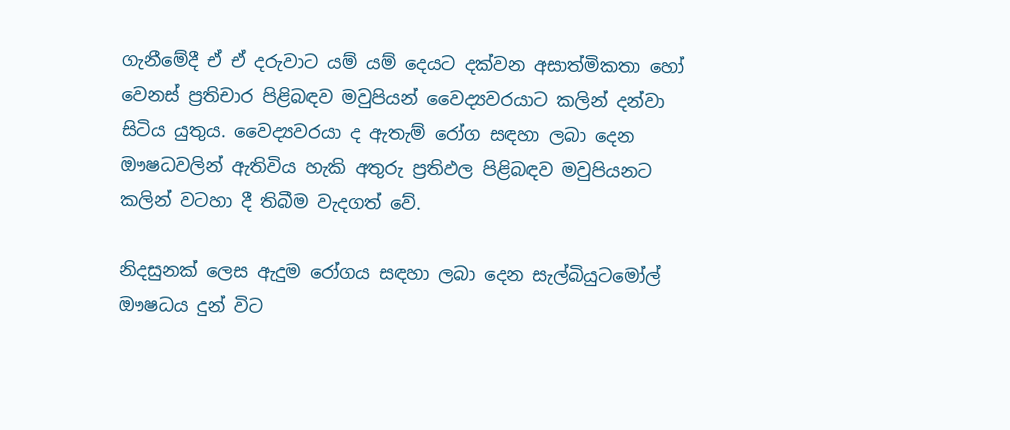ගැනීමේදී ඒ ඒ දරුවාට යම් යම් දෙයට දක්වන අසාත්මිකතා හෝ වෙනස් ප්‍රතිචාර පිළිබඳව මවුපියන් වෛද්‍යවරයාට කලින් දන්වා සිටිය යුතුය. වෛද්‍යවරයා ද ඇතැම් රෝග සඳහා ලබා දෙන ඖෂධවලින් ඇතිවිය හැකි අතුරු ප්‍රතිඵල පිළිබඳව මවුපියනට කලින් වටහා දී තිබීම වැදගත් වේ.

නිදසුනක් ලෙස ඇදුම රෝගය සඳහා ලබා දෙන සැල්බියුටමෝල් ඖෂධය දුන් විට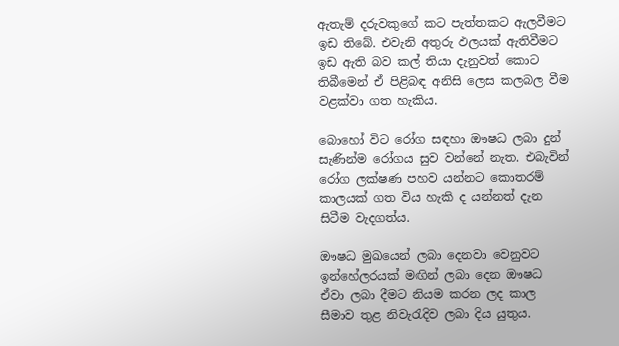ඇතැම් දරුවකුගේ කට පැත්තකට ඇලවීමට ඉඩ තිබේ. එවැනි අතුරු ඵලයක් ඇතිවීමට ඉඩ ඇති බව කල් තියා දැනුවත් කොට තිබීමෙන් ඒ පිළිබඳ අනිසි ලෙස කලබල වීම වළක්වා ගත හැකිය.

බොහෝ විට රෝග සඳහා ඖෂධ ලබා දුන් සැණින්ම රෝගය සුව වන්නේ නැත. එබැවින් රෝග ලක්ෂණ පහව යන්නට කොතරම් කාලයක් ගත විය හැකි ද යන්නත් දැන සිටීම වැදගත්ය.

ඖෂධ මුඛයෙන් ලබා දෙනවා වෙනුවට ඉන්හේලරයක් මඟින් ලබා දෙන ඖෂධ ඒවා ලබා දීමට නියම කරන ලද කාල සීමාව තුළ නිවැරැදිව ලබා දිය යුතුය.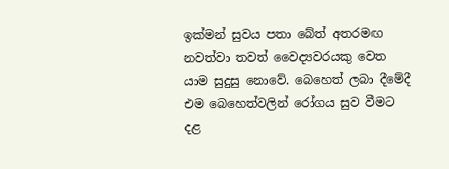ඉක්මන් සුවය පතා බේත් අතරමඟ නවත්වා තවත් වෛද්‍යවරයකු වෙත යාම සුදුසු නොවේ. බෙහෙත් ලබා දීමේදී එම බෙහෙත්වලින් රෝගය සුව වීමට දළ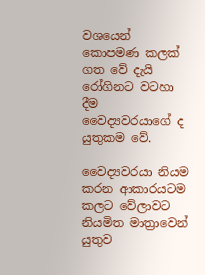වශයෙන් කොපමණ කලක් ගත වේ දැයි රෝගිනට වටහා දීම වෛද්‍යවරයාගේ ද යුතුකම වේ.

වෛද්‍යවරයා නියම කරන ආකාරයටම කලට වේලාවට නියමිත මාත්‍රාවෙන් යුතුව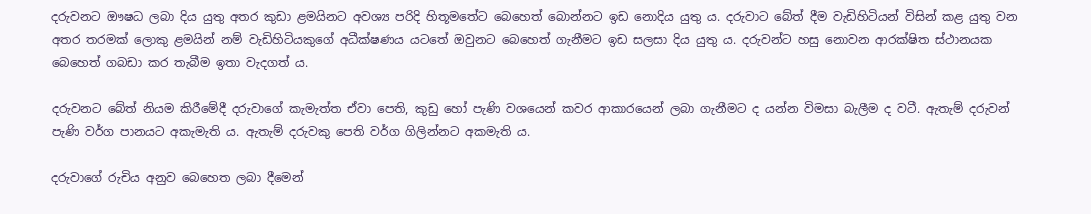දරුවනට ඖෂධ ලබා දිය යුතු අතර කුඩා ළමයිනට අවශ්‍ය පරිදි හිතූමතේට බෙහෙත් බොන්නට ඉඩ නොදිය යුතු ය. දරුවාට බේත් දීම වැඩිහිටියන් විසින් කළ යුතු වන අතර තරමක් ලොකු ළමයින් නම් වැඩිහිටියකුගේ අධීක්ෂණය යටතේ ඔවුනට බෙහෙත් ගැනීමට ඉඩ සලසා දිය යුතු ය. දරුවන්ට හසු නොවන ආරක්ෂිත ස්ථානයක බෙහෙත් ගබඩා කර තැබීම ඉතා වැදගත් ය.

දරුවනට බේත් නියම කිරීමේදී දරුවාගේ කැමැත්ත ඒවා පෙති, කුඩු හෝ පැණි වශයෙන් කවර ආකාරයෙන් ලබා ගැනීමට ද යන්න විමසා බැලීම ද වටී. ඇතැම් දරුවන් පැණි වර්ග පානයට අකැමැති ය. ඇතැම් දරුවකු පෙති වර්ග ගිලින්නට අකමැති ය.

දරුවාගේ රුචිය අනුව බෙහෙත ලබා දීමෙන්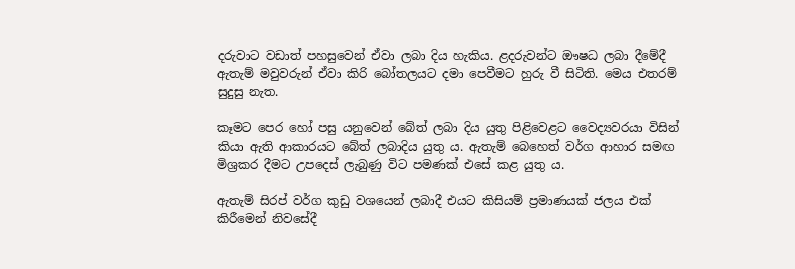දරුවාට වඩාත් පහසුවෙන් ඒවා ලබා දිය හැකිය. ළදරුවන්ට ඖෂධ ලබා දීමේදී ඇතැම් මවුවරුන් ඒවා කිරි බෝතලයට දමා පෙවීමට හුරු වී සිටිති. මෙය එතරම් සුදුසු නැත.

කෑමට පෙර හෝ පසු යනුවෙන් බේත් ලබා දිය යුතු පිළිවෙළට වෛද්‍යවරයා විසින් කියා ඇති ආකාරයට බේත් ලබාදිය යුතු ය. ඇතැම් බෙහෙත් වර්ග ආහාර සමඟ මිශ්‍රකර දීමට උපදෙස් ලැබුණු විට පමණක් එසේ කළ යුතු ය.

ඇතැම් සිරප් වර්ග කුඩු වශයෙන් ලබාදී එයට කිසියම් ප්‍රමාණයක් ජලය එක් කිරීමෙන් නිවසේදී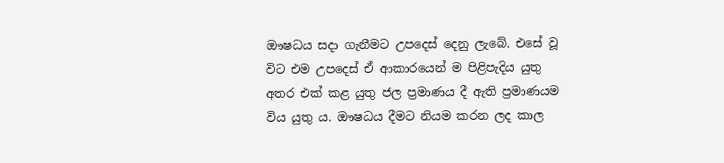ඖෂධය සදා ගැනීමට උපදෙස් දෙනු ලැබේ. එසේ වූ විට එම උපදෙස් ඒ ආකාරයෙන් ම පිළිපැදිය යුතු අතර එක් කළ යුතු ජල ප්‍රමාණය දී ඇති ප්‍රමාණයම විය යුතු ය. ඖෂධය දීමට නියම කරන ලද කාල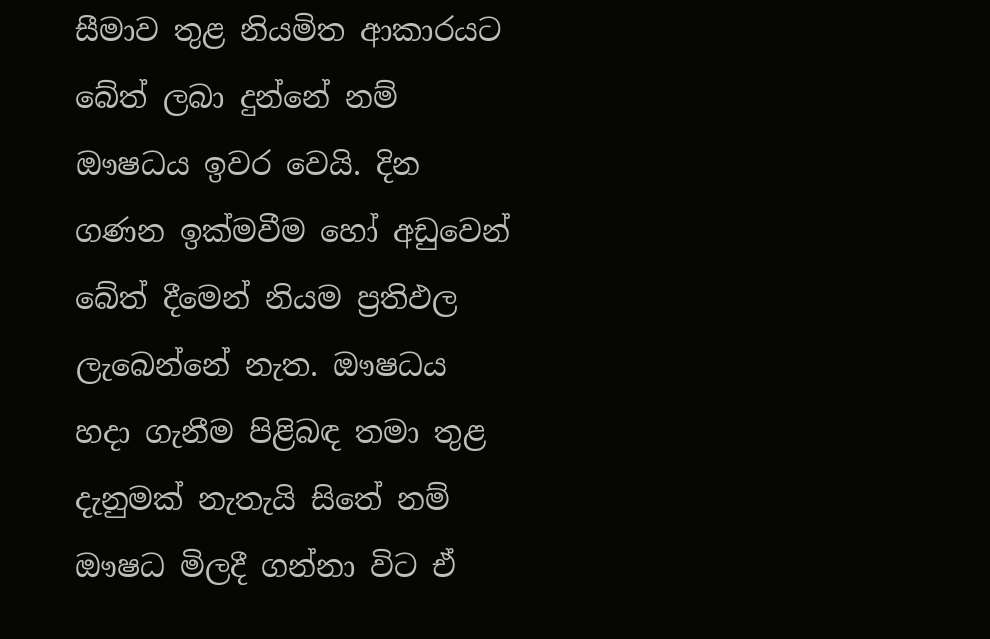සීමාව තුළ නියමිත ආකාරයට බේත් ලබා දුන්නේ නම් ඖෂධය ඉවර වෙයි. දින ගණන ඉක්මවීම හෝ අඩුවෙන් බේත් දීමෙන් නියම ප්‍රතිඵල ලැබෙන්නේ නැත. ඖෂධය හදා ගැනීම පිළිබඳ තමා තුළ දැනුමක් නැතැයි සිතේ නම් ඖෂධ මිලදී ගන්නා විට ඒ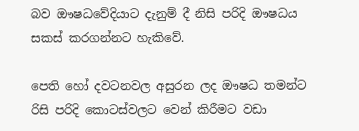බව ඖෂධවේදියාට දැනුම් දී නිසි පරිදි ඖෂධය සකස් කරගන්නට හැකිවේ.

පෙති හෝ දවටනවල අසුරන ලද ඖෂධ තමන්ට රිසි පරිදි කොටස්වලට වෙන් කිරීමට වඩා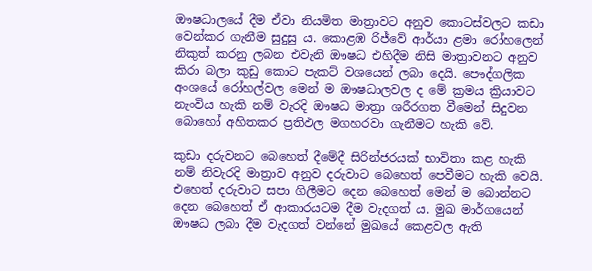ඖෂධාලයේ දීම ඒවා නියමිත මාත්‍රාවට අනුව කොටස්වලට කඩා වෙන්කර ගැනීම සුදුසු ය. කොළඹ රිජ්වේ ආර්යා ළමා රෝහලෙන් නිකුත් කරනු ලබන එවැනි ඖෂධ එහිදීම නිසි මාත්‍රාවනට අනුව කිරා බලා කුඩු කොට පැකට් වශයෙන් ලබා දෙයි. පෞද්ගලික අංශයේ රෝහල්වල මෙන් ම ඖෂධාලවල ද මේ ක්‍රමය ක්‍රියාවට නැංවිය හැකි නම් වැරදි ඖෂධ මාත්‍රා ශරීරගත වීමෙන් සිදුවන බොහෝ අහිතකර ප්‍රතිඵල මගහරවා ගැනීමට හැකි වේ.

කුඩා දරුවනට බෙහෙත් දීමේදී සිරින්ජරයක් භාවිතා කළ හැකි නම් නිවැරදි මාත්‍රාව අනුව දරුවාට බෙහෙත් පෙවීමට හැකි වෙයි. එහෙත් දරුවාට සපා ගිලීමට දෙන බෙහෙත් මෙන් ම බොන්නට දෙන බෙහෙත් ඒ ආකාරයටම දීම වැදගත් ය. මුඛ මාර්ගයෙන් ඖෂධ ලබා දීම වැදගත් වන්නේ මුඛයේ කෙළවල ඇති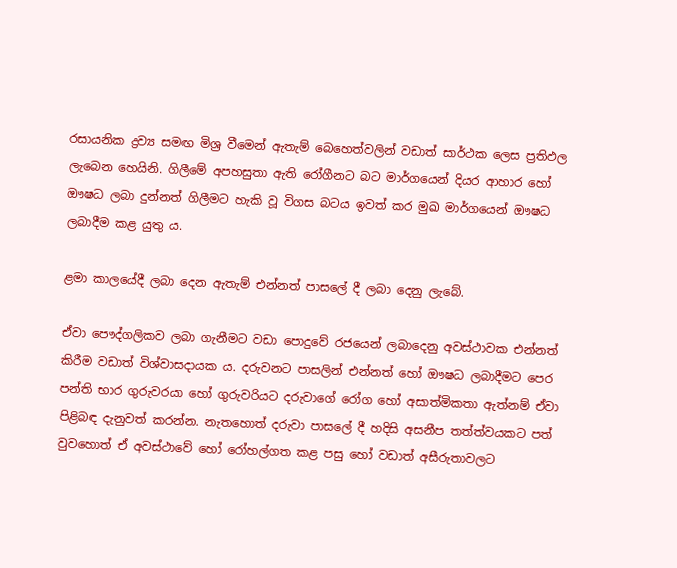රසායනික ද්‍රව්‍ය සමඟ මිශ්‍ර වීමෙන් ඇතැම් බෙහෙත්වලින් වඩාත් සාර්ථක ලෙස ප්‍රතිඵල ලැබෙන හෙයිනි. ගිලීමේ අපහසුතා ඇති රෝගීනට බට මාර්ගයෙන් දියර ආහාර හෝ ඖෂධ ලබා දුන්නත් ගිලීමට හැකි වූ විගස බටය ඉවත් කර මුඛ මාර්ගයෙන් ඖෂධ ලබාදීම කළ යුතු ය.

ළමා කාලයේදී ලබා දෙන ඇතැම් එන්නත් පාසලේ දී ලබා දෙනු ලැබේ.

ඒවා පෞද්ගලිකව ලබා ගැනීමට වඩා පොදුවේ රජයෙන් ලබාදෙනු අවස්ථාවක එන්නත් කිරීම වඩාත් විශ්වාසදායක ය. දරුවනට පාසලින් එන්නත් හෝ ඖෂධ ලබාදීමට පෙර පන්ති භාර ගුරුවරයා හෝ ගුරුවරියට දරුවාගේ රෝග හෝ අසාත්මිකතා ඇත්නම් ඒවා පිළිබඳ දැනුවත් කරන්න. නැතහොත් දරුවා පාසලේ දී හදිසි අසනීප තත්ත්වයකට පත් වුවහොත් ඒ අවස්ථාවේ හෝ රෝහල්ගත කළ පසු හෝ වඩාත් අසීරුතාවලට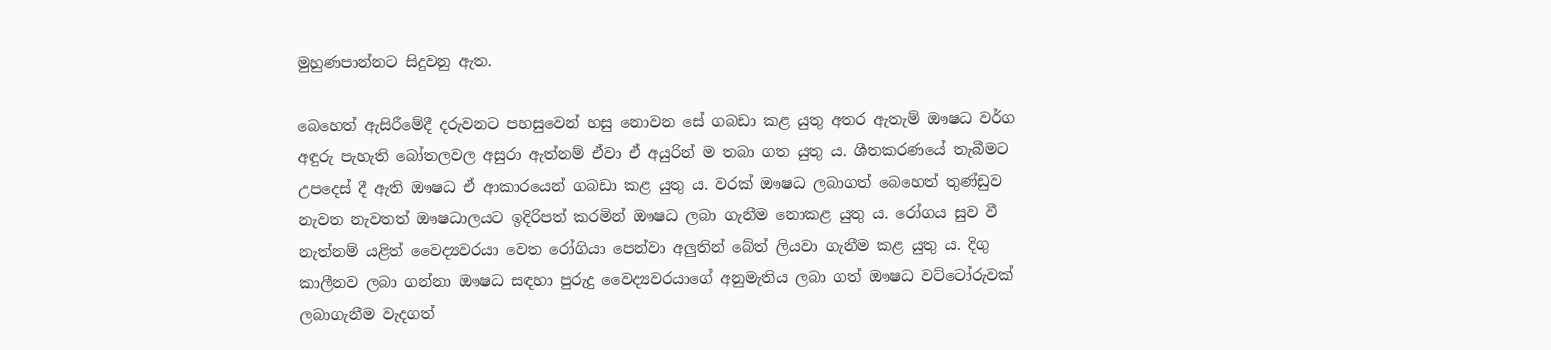මුහුණපාන්නට සිදුවනු ඇත.

බෙහෙත් ඇසිරීමේදී දරුවනට පහසුවෙන් හසු නොවන සේ ගබඩා කළ යුතු අතර ඇතැම් ඖෂධ වර්ග අඳුරු පැහැති බෝතලවල අසුරා ඇත්නම් ඒවා ඒ අයුරින් ම තබා ගත යුතු ය. ශීතකරණයේ තැබීමට උපදෙස් දී ඇති ඖෂධ ඒ ආකාරයෙන් ගබඩා කළ යුතු ය. වරක් ඖෂධ ලබාගත් බෙහෙත් තුණ්ඩුව නැවත නැවතත් ඖෂධාලයට ඉදිරිපත් කරමින් ඖෂධ ලබා ගැනීම නොකළ යුතු ය. රෝගය සුව වී නැත්නම් යළිත් වෛද්‍යවරයා වෙත රෝගියා පෙන්වා අලුතින් බේත් ලියවා ගැනීම කළ යුතු ය. දිගු කාලීනව ලබා ගන්නා ඖෂධ සඳහා පුරුදු වෛද්‍යවරයාගේ අනුමැතිය ලබා ගත් ඖෂධ වට්ටෝරුවක් ලබාගැනීම වැදගත්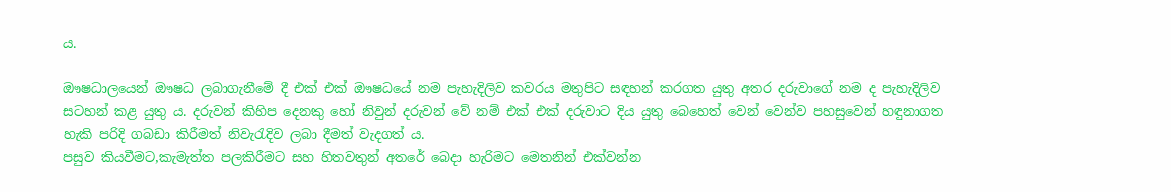ය.

ඖෂධාලයෙන් ඖෂධ ලබාගැනීමේ දී එක් එක් ඖෂධයේ නම පැහැදිලිව කවරය මතුපිට සඳහන් කරගත යුතු අතර දරුවාගේ නම ද පැහැදිලිව සටහන් කළ යුතු ය. දරුවන් කිහිප දෙනකු හෝ නිවුන් දරුවන් වේ නම් එක් එක් දරුවාට දිය යුතු බෙහෙත් වෙන් වෙන්ව පහසුවෙන් හඳුනාගත හැකි පරිදි ගබඩා කිරීමත් නිවැරැදිව ලබා දීමත් වැදගත් ය.
පසුව කියවීමට,කැමැත්ත පලකිරීමට සහ හිතවතුන් අතරේ බෙදා හැරිමට මෙතනින් එක්වන්න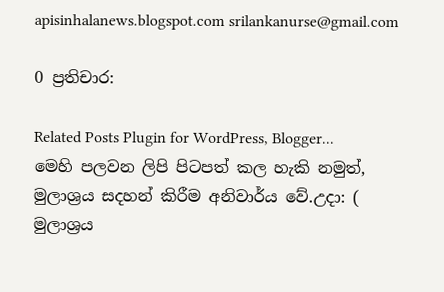apisinhalanews.blogspot.com srilankanurse@gmail.com

0 ප්‍රතිචාර:

Related Posts Plugin for WordPress, Blogger...
මෙහි පලවන ලිපි පිටපත් කල හැකි නමුත්, මුලාශ්‍රය සදහන් කිරීම අනිවාර්ය වේ.උදා: ( මුලාශ්‍රය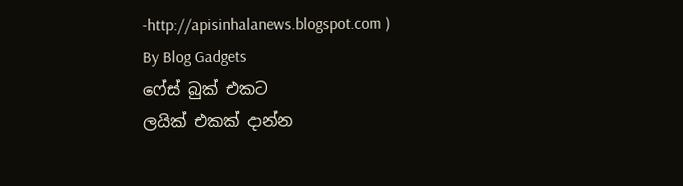-http://apisinhalanews.blogspot.com )
By Blog Gadgets
ෆේස් බුක් එකට
ලයික් එකක් දාන්න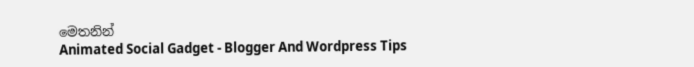මෙතනින්
Animated Social Gadget - Blogger And Wordpress Tips